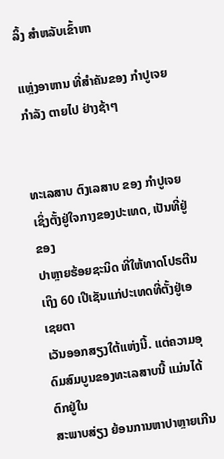ລິ້ງ ສຳຫລັບເຂົ້າຫາ

ແຫຼ່ງອາຫານ ທີ່ສຳຄັນຂອງ ກຳປູເຈຍ ກຳລັງ ຕາຍໄປ ຢ່າງຊ້າໆ


ທະເລສາບ ຕົງເລສາບ ຂອງ ກຳປູເຈຍ ເຊິ່ງຕັ້ງຢູ່ໃຈກາງຂອງປະເທດ, ເປັນທີ່ຢູ່ຂອງ
ປາຫຼາຍຮ້ອຍຊະນິດ ທີ່ໃຫ້ທາດໂປຣຕີນເຖິງ 60 ເປີເຊັນແກ່ປະເທດທີ່ຕັ້ງຢູ່ເອເຊຍຕາ
ເວັນອອກສຽງໃຕ້ແຫ່ງນີ້. ແຕ່ຄວາມອຸດົມສົມບູນຂອງທະເລສາບນີ້ ແມ່ນໄດ້ຕົກຢູ່ໃນ
ສະພາບສ່ຽງ ຍ້ອນການຫາປາຫຼາຍເກີນ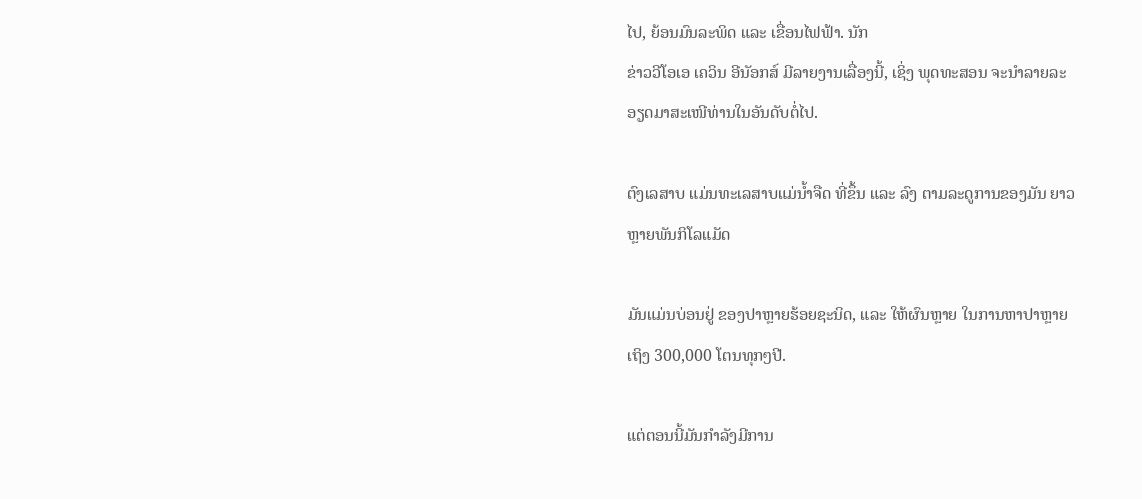ໄປ, ຍ້ອນມົນລະພິດ ແລະ ເຂື່ອນໄຟຟ້າ. ນັກ
ຂ່າວວີໂອເອ ເຄວິນ ອີນັອກສ໌ ມີລາຍງານເລື່ອງນີ້, ເຊິ່ງ ພຸດທະສອນ ຈະນຳລາຍລະ
ອຽດມາສະເໜີທ່ານໃນອັນດັບຕໍ່ໄປ.

ຕົງເລສາບ ແມ່ນທະເລສາບແມ່ນໍ້າຈືດ ທີ່ຂຶ້ນ ແລະ ລົງ ຕາມລະດູການຂອງມັນ ຍາວ
ຫຼາຍພັນກິໂລແມັດ

ມັນແມ່ນບ່ອນຢູ່ ຂອງປາຫຼາຍຮ້ອຍຊະນິດ, ແລະ ໃຫ້ຜົນຫຼາຍ ໃນການຫາປາຫຼາຍ
ເຖິງ 300,000 ໂຕນທຸກໆປີ.

ແຕ່ຕອນນີ້ມັນກຳລັງມີການ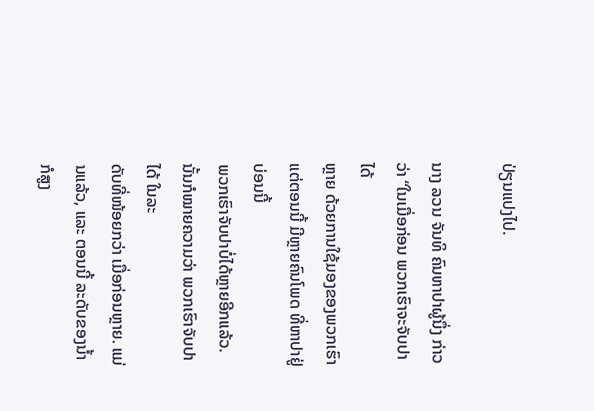ປ່ຽນແປງໄປ.

ນາງ ລວນ ຈັນທິ ຄົນຫາປາຜູ້ນຶ່ງ ກ່າວວ່າ “ໃນເມື່ອກ່ອນ ພວກເຮົາຈະຈັບປາໄດ້
ຫຼາຍ ດ້ວຍການໃຊ້ມອງຂອງພວກເຮົາ ແຕ່ຕອນນີ້ ມີຫຼາຍຄົນໂພດ ທີ່ຫາປາຢູ່ບ່ອນນີ້
ພວກເຮົາຈັບປາບໍ່ໄດ້ຫຼາຍອີກແລ້ວ. ນັ້ນກໍໝາຍຄວາມວ່າ ພວກເຮົາຈັບປາໄດ້ ໃນລະ
ດັບທີ່ໜ້ອຍກວ່າ ເມື່ອກ່ອນຫຼາຍ. ແມ່ນແລ້ວ, ແລະ ຕອນນີ້ ລະດັບຂອງນໍ້າ ກໍສູງ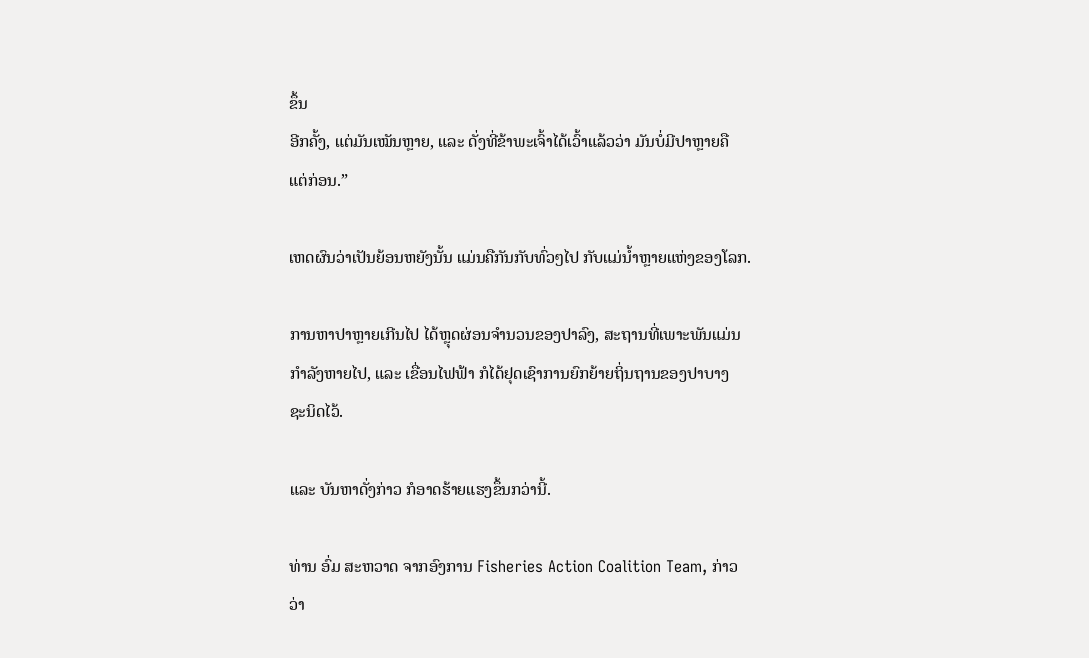ຂຶ້ນ
ອີກຄັ້ງ, ແຕ່ມັນເໝັນຫຼາຍ, ແລະ ດັ່ງທີ່ຂ້າພະເຈົ້າໄດ້ເວົ້າແລ້ວວ່າ ມັນບໍ່ມີປາຫຼາຍຄື
ແຕ່ກ່ອນ.”

ເຫດຜົນວ່າເປັນຍ້ອນຫຍັງນັ້ນ ແມ່ນຄືກັນກັບທົ່ວໆໄປ ກັບແມ່ນໍ້າຫຼາຍແຫ່ງຂອງໂລກ.

ການຫາປາຫຼາຍເກີນໄປ ໄດ້ຫຼຸດຜ່ອນຈຳນວນຂອງປາລົງ, ສະຖານທີ່ເພາະພັນແມ່ນ
ກຳລັງຫາຍໄປ, ແລະ ເຂື່ອນໄຟຟ້າ ກໍໄດ້ຢຸດເຊົາການຍົກຍ້າຍຖິ່ນຖານຂອງປາບາງ
ຊະນິດໄວ້.

ແລະ ບັນຫາດັ່ງກ່າວ ກໍອາດຮ້າຍແຮງຂຶ້ນກວ່ານີ້.

ທ່ານ ອົ່ມ ສະຫວາດ ຈາກອົງການ Fisheries Action Coalition Team, ກ່າວວ່າ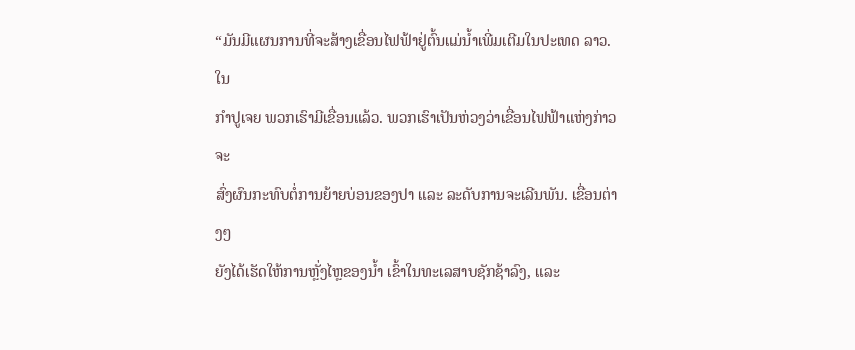“ມັນມີແຜນການທີ່ຈະສ້າງເຂື່ອນໄຟຟ້າຢູ່ຕົ້ນແມ່ນໍ້າເພີ່ມເຕີມໃນປະເທດ ລາວ. ໃນ
ກຳປູເຈຍ ພວກເຮົາມີເຂື່ອນແລ້ວ. ພວກເຮົາເປັນຫ່ວງວ່າເຂື່ອນໄຟຟ້າແຫ່ງກ່າວ ຈະ
ສົ່ງຜົນກະທົບຕໍ່ການຍ້າຍບ່ອນຂອງປາ ແລະ ລະດັບການຈະເລີນພັນ. ເຂື່ອນຕ່າງໆ
ຍັງໄດ້ເຮັດໃຫ້ການຫຼັ່ງໄຫຼຂອງນໍ້າ ເຂົ້າໃນທະເລສາບຊັກຊ້າລົງ, ແລະ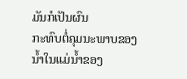ມັນກໍເປັນຜົນ
ກະທົບຕໍ່ຄຸມນະພາບຂອງນໍ້າໃນແມ່ນໍ້າຂອງ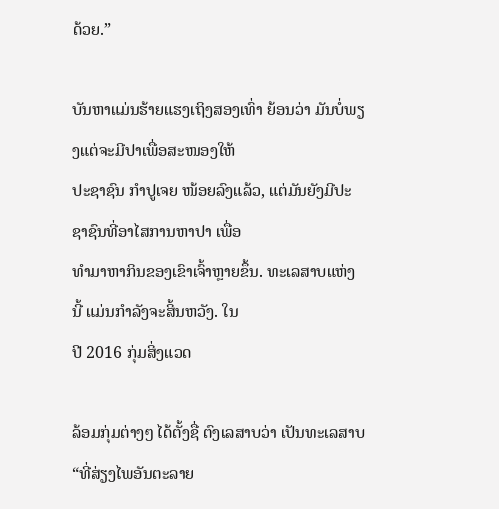ດ້ວຍ.”

ບັນຫາແມ່ນຮ້າຍແຮງເຖິງສອງເທົ່າ ຍ້ອນວ່າ ມັນບໍ່ພຽງແຕ່ຈະມີປາເພື່ອສະໜອງໃຫ້
ປະຊາຊົນ ກຳປູເຈຍ ໜ້ອຍລົງແລ້ວ, ແຕ່ມັນຍັງມີປະຊາຊົນທີ່ອາໄສການຫາປາ ເພື່ອ
ທຳມາຫາກິນຂອງເຂົາເຈົ້າຫຼາຍຂຶ້ນ. ທະເລສາບແຫ່ງນີ້ ແມ່ນກຳລັງຈະສິ້ນຫວັງ. ໃນ
ປີ 2016 ກຸ່ມສິ່ງແວດ

ລ້ອມກຸ່ມຕ່າງໆ ໄດ້ຕັ້ງຊື່ ຕົງເລສາບວ່າ ເປັນທະເລສາບ “ທີ່ສ່ຽງໄພອັນຕະລາຍ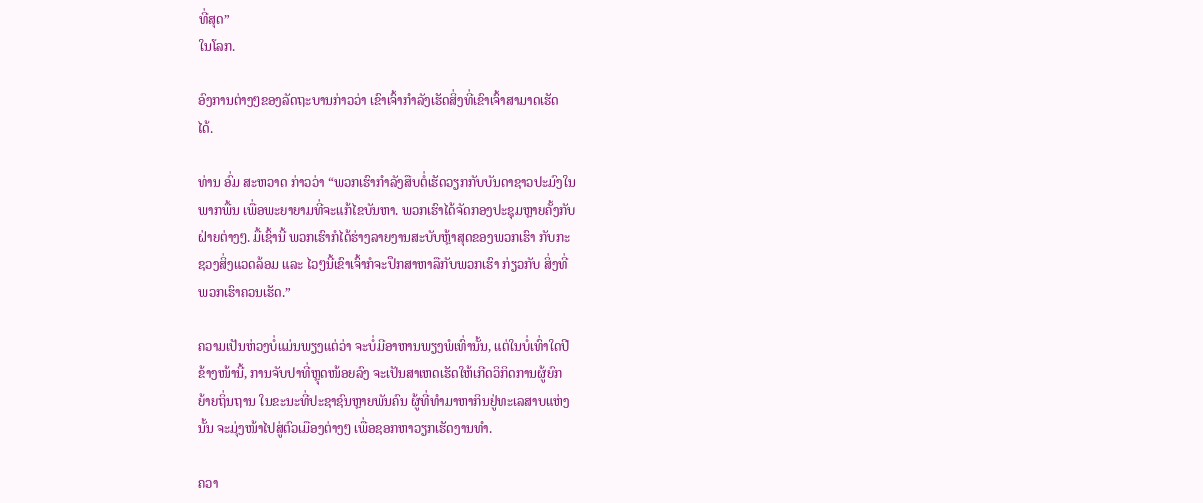ທີ່ສຸດ”
ໃນໂລກ.

ອົງການຕ່າງໆຂອງລັດຖະບານກ່າວວ່າ ເຂົາເຈົ້າກຳລັງເຮັດສິ່ງທີ່ເຂົາເຈົ້າສາມາດເຮັດ
ໄດ້.

ທ່ານ ອົ່ມ ສະຫວາດ ກ່າວວ່າ “ພວກເຮົາກຳລັງສືບຕໍ່ເຮັດວຽກກັບບັນດາຊາວປະມົງໃນ
ພາກພື້ນ ເພື່ອພະຍາຍາມທີ່ຈະແກ້ໄຂບັນຫາ. ພວກເຮົາໄດ້ຈັດກອງປະຊຸມຫຼາຍຄັ້ງກັບ
ຝ່າຍຕ່າງໆ. ມື້ເຊົ້ານີ້ ພວກເຮົາກໍໄດ້ຮ່າງລາຍງານສະບັບຫຼ້າສຸດຂອງພວກເຮົາ ກັບກະ
ຊວງສິ່ງແວດລ້ອມ ແລະ ໄວໆນີ້ເຂົາເຈົ້າກໍຈະປຶກສາຫາລືກັບພວກເຮົາ ກ່ຽວກັບ ສິ່ງທີ່
ພວກເຮົາຄວນເຮັດ.”

ຄວາມເປັນຫ່ວງບໍ່ແມ່ນພຽງແຕ່ວ່າ ຈະບໍ່ມີອາຫານພຽງພໍເທົ່ານັ້ນ, ແຕ່ໃນບໍ່ເທົ່າໃດປີ
ຂ້າງໜ້ານີ້, ການຈັບປາທີ່ຫຼຸດໜ້ອຍລົງ ຈະເປັນສາເຫດເຮັດໃຫ້ເກີດວິກິດການຜູ້ຍົກ
ຍ້າຍຖິ່ນຖານ ໃນຂະນະທີ່ປະຊາຊົນຫຼາຍພັນຄົນ ຜູ້ທີ່ທຳມາຫາກິນຢູ່ທະເລສາບແຫ່ງ
ນັ້ນ ຈະມຸ່ງໜ້າໄປສູ່ຕົວເມືອງຕ່າງໆ ເພື່ອຊອກຫາວຽກເຮັດງານທຳ.

ຄວາ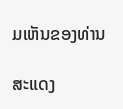ມເຫັນຂອງທ່ານ

ສະແດງ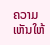ຄວາມເຫັນໃຫ້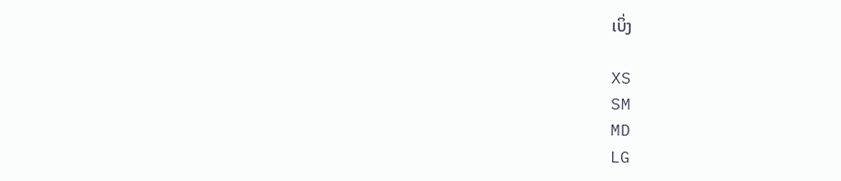ເບິ່ງ

XS
SM
MD
LG